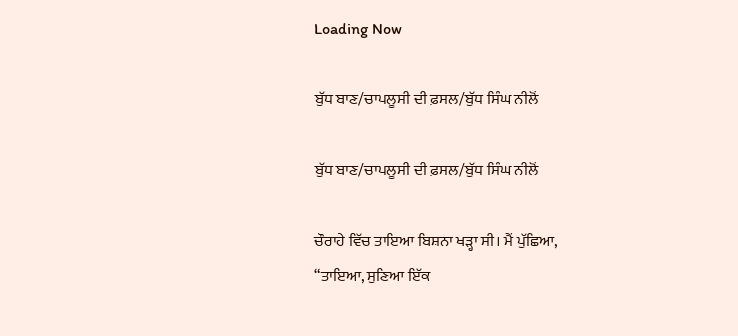Loading Now

ਬੁੱਧ ਬਾਣ/ਚਾਪਲੂਸੀ ਦੀ ਫ਼ਸਲ/ਬੁੱਧ ਸਿੰਘ ਨੀਲੋਂ

ਬੁੱਧ ਬਾਣ/ਚਾਪਲੂਸੀ ਦੀ ਫ਼ਸਲ/ਬੁੱਧ ਸਿੰਘ ਨੀਲੋਂ

ਚੌਰਾਹੇ ਵਿੱਚ ਤਾਇਆ ਬਿਸ਼ਨਾ ਖੜ੍ਹਾ ਸੀ। ਮੈਂ ਪੁੱਛਿਆ,
“ਤਾਇਆ, ਸੁਣਿਆ ਇੱਕ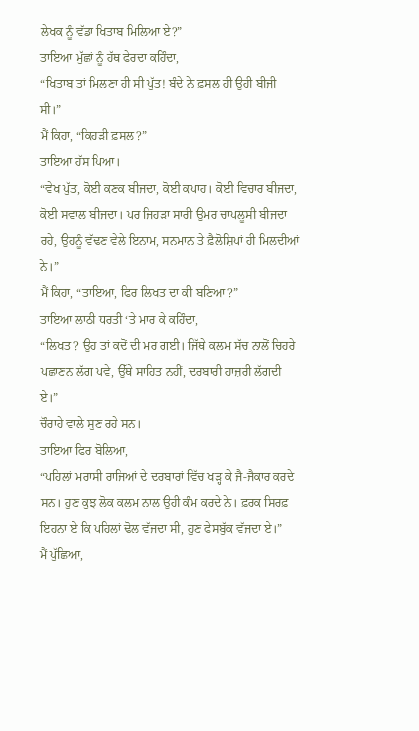ਲੇਖਕ ਨੂੰ ਵੱਡਾ ਖਿਤਾਬ ਮਿਲਿਆ ਏ?”
ਤਾਇਆ ਮੁੱਛਾਂ ਨੂੰ ਹੱਥ ਫੇਰਦਾ ਕਹਿੰਦਾ,
“ਖਿਤਾਬ ਤਾਂ ਮਿਲਣਾ ਹੀ ਸੀ ਪੁੱਤ! ਬੰਦੇ ਨੇ ਫ਼ਸਲ ਹੀ ਉਹੀ ਬੀਜੀ ਸੀ।”
ਮੈਂ ਕਿਹਾ, “ਕਿਹੜੀ ਫ਼ਸਲ?”
ਤਾਇਆ ਹੱਸ ਪਿਆ।
“ਵੇਖ ਪੁੱਤ, ਕੋਈ ਕਣਕ ਬੀਜਦਾ, ਕੋਈ ਕਪਾਹ। ਕੋਈ ਵਿਚਾਰ ਬੀਜਦਾ, ਕੋਈ ਸਵਾਲ ਬੀਜਦਾ। ਪਰ ਜਿਹੜਾ ਸਾਰੀ ਉਮਰ ਚਾਪਲੂਸੀ ਬੀਜਦਾ ਰਹੇ, ਉਹਨੂੰ ਵੱਢਣ ਵੇਲੇ ਇਨਾਮ, ਸਨਮਾਨ ਤੇ ਫ਼ੈਲੋਸ਼ਿਪਾਂ ਹੀ ਮਿਲਦੀਆਂ ਨੇ।”
ਮੈਂ ਕਿਹਾ, “ਤਾਇਆ, ਫਿਰ ਲਿਖਤ ਦਾ ਕੀ ਬਣਿਆ?”
ਤਾਇਆ ਲਾਠੀ ਧਰਤੀ ‘ਤੇ ਮਾਰ ਕੇ ਕਹਿੰਦਾ,
“ਲਿਖਤ? ਉਹ ਤਾਂ ਕਦੋਂ ਦੀ ਮਰ ਗਈ। ਜਿੱਥੇ ਕਲਮ ਸੱਚ ਨਾਲੋਂ ਚਿਹਰੇ ਪਛਾਣਨ ਲੱਗ ਪਵੇ, ਉੱਥੇ ਸਾਹਿਤ ਨਹੀਂ, ਦਰਬਾਰੀ ਹਾਜ਼ਰੀ ਲੱਗਦੀ ਏ।”
ਚੌਰਾਹੇ ਵਾਲੇ ਸੁਣ ਰਹੇ ਸਨ।
ਤਾਇਆ ਫਿਰ ਬੋਲਿਆ,
“ਪਹਿਲਾਂ ਮਰਾਸੀ ਰਾਜਿਆਂ ਦੇ ਦਰਬਾਰਾਂ ਵਿੱਚ ਖੜ੍ਹ ਕੇ ਜੈ-ਜੈਕਾਰ ਕਰਦੇ ਸਨ। ਹੁਣ ਕੁਝ ਲੋਕ ਕਲਮ ਨਾਲ ਉਹੀ ਕੰਮ ਕਰਦੇ ਨੇ। ਫ਼ਰਕ ਸਿਰਫ਼ ਇਹਨਾ ਏ ਕਿ ਪਹਿਲਾਂ ਢੋਲ ਵੱਜਦਾ ਸੀ, ਹੁਣ ਫੇਸਬੁੱਕ ਵੱਜਦਾ ਏ।”
ਮੈਂ ਪੁੱਛਿਆ,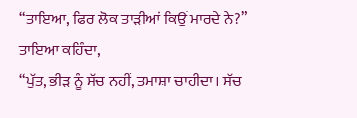“ਤਾਇਆ, ਫਿਰ ਲੋਕ ਤਾੜੀਆਂ ਕਿਉਂ ਮਾਰਦੇ ਨੇ?”
ਤਾਇਆ ਕਹਿੰਦਾ,
“ਪੁੱਤ, ਭੀੜ ਨੂੰ ਸੱਚ ਨਹੀਂ, ਤਮਾਸ਼ਾ ਚਾਹੀਦਾ। ਸੱਚ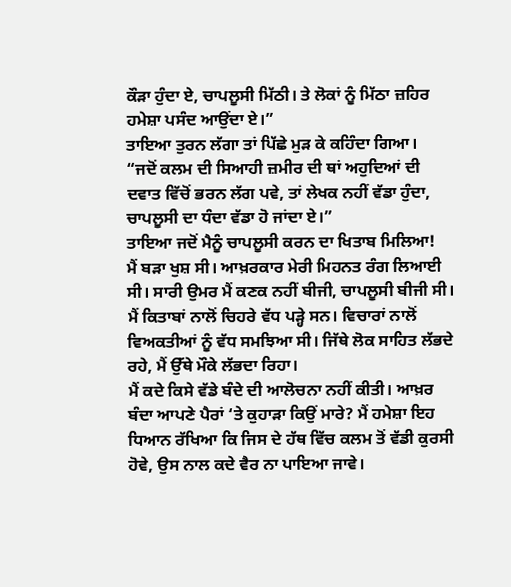ਕੌੜਾ ਹੁੰਦਾ ਏ, ਚਾਪਲੂਸੀ ਮਿੱਠੀ। ਤੇ ਲੋਕਾਂ ਨੂੰ ਮਿੱਠਾ ਜ਼ਹਿਰ ਹਮੇਸ਼ਾ ਪਸੰਦ ਆਉਂਦਾ ਏ।”
ਤਾਇਆ ਤੁਰਨ ਲੱਗਾ ਤਾਂ ਪਿੱਛੇ ਮੁੜ ਕੇ ਕਹਿੰਦਾ ਗਿਆ।
“ਜਦੋਂ ਕਲਮ ਦੀ ਸਿਆਹੀ ਜ਼ਮੀਰ ਦੀ ਥਾਂ ਅਹੁਦਿਆਂ ਦੀ ਦਵਾਤ ਵਿੱਚੋਂ ਭਰਨ ਲੱਗ ਪਵੇ, ਤਾਂ ਲੇਖਕ ਨਹੀਂ ਵੱਡਾ ਹੁੰਦਾ, ਚਾਪਲੂਸੀ ਦਾ ਧੰਦਾ ਵੱਡਾ ਹੋ ਜਾਂਦਾ ਏ।”
ਤਾਇਆ ਜਦੋਂ ਮੈਨੂੰ ਚਾਪਲੂਸੀ ਕਰਨ ਦਾ ਖਿਤਾਬ ਮਿਲਿਆ!
ਮੈਂ ਬੜਾ ਖੁਸ਼ ਸੀ। ਆਖ਼ਰਕਾਰ ਮੇਰੀ ਮਿਹਨਤ ਰੰਗ ਲਿਆਈ ਸੀ। ਸਾਰੀ ਉਮਰ ਮੈਂ ਕਣਕ ਨਹੀਂ ਬੀਜੀ, ਚਾਪਲੂਸੀ ਬੀਜੀ ਸੀ। ਮੈਂ ਕਿਤਾਬਾਂ ਨਾਲੋਂ ਚਿਹਰੇ ਵੱਧ ਪੜ੍ਹੇ ਸਨ। ਵਿਚਾਰਾਂ ਨਾਲੋਂ ਵਿਅਕਤੀਆਂ ਨੂੰ ਵੱਧ ਸਮਝਿਆ ਸੀ। ਜਿੱਥੇ ਲੋਕ ਸਾਹਿਤ ਲੱਭਦੇ ਰਹੇ, ਮੈਂ ਉੱਥੇ ਮੌਕੇ ਲੱਭਦਾ ਰਿਹਾ।
ਮੈਂ ਕਦੇ ਕਿਸੇ ਵੱਡੇ ਬੰਦੇ ਦੀ ਆਲੋਚਨਾ ਨਹੀਂ ਕੀਤੀ। ਆਖ਼ਰ ਬੰਦਾ ਆਪਣੇ ਪੈਰਾਂ ‘ਤੇ ਕੁਹਾੜਾ ਕਿਉਂ ਮਾਰੇ? ਮੈਂ ਹਮੇਸ਼ਾ ਇਹ ਧਿਆਨ ਰੱਖਿਆ ਕਿ ਜਿਸ ਦੇ ਹੱਥ ਵਿੱਚ ਕਲਮ ਤੋਂ ਵੱਡੀ ਕੁਰਸੀ ਹੋਵੇ, ਉਸ ਨਾਲ ਕਦੇ ਵੈਰ ਨਾ ਪਾਇਆ ਜਾਵੇ।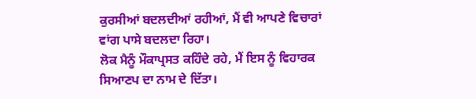ਕੁਰਸੀਆਂ ਬਦਲਦੀਆਂ ਰਹੀਆਂ, ਮੈਂ ਵੀ ਆਪਣੇ ਵਿਚਾਰਾਂ ਵਾਂਗ ਪਾਸੇ ਬਦਲਦਾ ਰਿਹਾ।
ਲੋਕ ਮੈਨੂੰ ਮੌਕਾਪ੍ਰਸਤ ਕਹਿੰਦੇ ਰਹੇ, ਮੈਂ ਇਸ ਨੂੰ ਵਿਹਾਰਕ ਸਿਆਣਪ ਦਾ ਨਾਮ ਦੇ ਦਿੱਤਾ।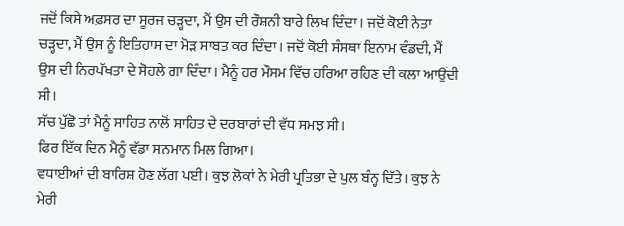ਜਦੋਂ ਕਿਸੇ ਅਫ਼ਸਰ ਦਾ ਸੂਰਜ ਚੜ੍ਹਦਾ, ਮੈਂ ਉਸ ਦੀ ਰੌਸ਼ਨੀ ਬਾਰੇ ਲਿਖ ਦਿੰਦਾ। ਜਦੋਂ ਕੋਈ ਨੇਤਾ ਚੜ੍ਹਦਾ, ਮੈਂ ਉਸ ਨੂੰ ਇਤਿਹਾਸ ਦਾ ਮੋੜ ਸਾਬਤ ਕਰ ਦਿੰਦਾ। ਜਦੋਂ ਕੋਈ ਸੰਸਥਾ ਇਨਾਮ ਵੰਡਦੀ, ਮੈਂ ਉਸ ਦੀ ਨਿਰਪੱਖਤਾ ਦੇ ਸੋਹਲੇ ਗਾ ਦਿੰਦਾ। ਮੈਨੂੰ ਹਰ ਮੌਸਮ ਵਿੱਚ ਹਰਿਆ ਰਹਿਣ ਦੀ ਕਲਾ ਆਉਂਦੀ ਸੀ।
ਸੱਚ ਪੁੱਛੋ ਤਾਂ ਮੈਨੂੰ ਸਾਹਿਤ ਨਾਲੋਂ ਸਾਹਿਤ ਦੇ ਦਰਬਾਰਾਂ ਦੀ ਵੱਧ ਸਮਝ ਸੀ।
ਫਿਰ ਇੱਕ ਦਿਨ ਮੈਨੂੰ ਵੱਡਾ ਸਨਮਾਨ ਮਿਲ ਗਿਆ।
ਵਧਾਈਆਂ ਦੀ ਬਾਰਿਸ਼ ਹੋਣ ਲੱਗ ਪਈ। ਕੁਝ ਲੋਕਾਂ ਨੇ ਮੇਰੀ ਪ੍ਰਤਿਭਾ ਦੇ ਪੁਲ ਬੰਨ੍ਹ ਦਿੱਤੇ। ਕੁਝ ਨੇ ਮੇਰੀ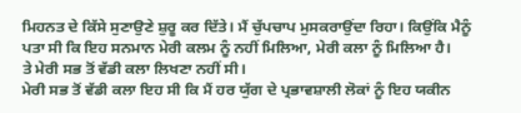ਮਿਹਨਤ ਦੇ ਕਿੱਸੇ ਸੁਣਾਉਣੇ ਸ਼ੁਰੂ ਕਰ ਦਿੱਤੇ। ਮੈਂ ਚੁੱਪਚਾਪ ਮੁਸਕਰਾਉਂਦਾ ਰਿਹਾ। ਕਿਉਂਕਿ ਮੈਨੂੰ ਪਤਾ ਸੀ ਕਿ ਇਹ ਸਨਮਾਨ ਮੇਰੀ ਕਲਮ ਨੂੰ ਨਹੀਂ ਮਿਲਿਆ, ਮੇਰੀ ਕਲਾ ਨੂੰ ਮਿਲਿਆ ਹੈ।
ਤੇ ਮੇਰੀ ਸਭ ਤੋਂ ਵੱਡੀ ਕਲਾ ਲਿਖਣਾ ਨਹੀਂ ਸੀ।
ਮੇਰੀ ਸਭ ਤੋਂ ਵੱਡੀ ਕਲਾ ਇਹ ਸੀ ਕਿ ਮੈਂ ਹਰ ਯੁੱਗ ਦੇ ਪ੍ਰਭਾਵਸ਼ਾਲੀ ਲੋਕਾਂ ਨੂੰ ਇਹ ਯਕੀਨ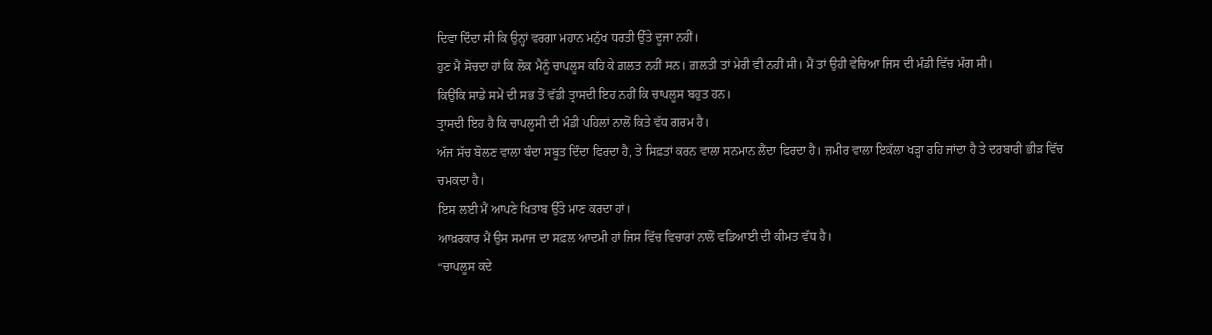ਦਿਵਾ ਦਿੰਦਾ ਸੀ ਕਿ ਉਨ੍ਹਾਂ ਵਰਗਾ ਮਹਾਨ ਮਨੁੱਖ ਧਰਤੀ ਉੱਤੇ ਦੂਜਾ ਨਹੀਂ।
ਹੁਣ ਮੈਂ ਸੋਚਦਾ ਹਾਂ ਕਿ ਲੋਕ ਮੈਨੂੰ ਚਾਪਲੂਸ ਕਹਿ ਕੇ ਗ਼ਲਤ ਨਹੀਂ ਸਨ। ਗ਼ਲਤੀ ਤਾਂ ਮੇਰੀ ਵੀ ਨਹੀਂ ਸੀ। ਮੈਂ ਤਾਂ ਉਹੀ ਵੇਚਿਆ ਜਿਸ ਦੀ ਮੰਡੀ ਵਿੱਚ ਮੰਗ ਸੀ।
ਕਿਉਂਕਿ ਸਾਡੇ ਸਮੇਂ ਦੀ ਸਭ ਤੋਂ ਵੱਡੀ ਤ੍ਰਾਸਦੀ ਇਹ ਨਹੀਂ ਕਿ ਚਾਪਲੂਸ ਬਹੁਤ ਹਨ।
ਤ੍ਰਾਸਦੀ ਇਹ ਹੈ ਕਿ ਚਾਪਲੂਸੀ ਦੀ ਮੰਡੀ ਪਹਿਲਾਂ ਨਾਲੋਂ ਕਿਤੇ ਵੱਧ ਗਰਮ ਹੈ।
ਅੱਜ ਸੱਚ ਬੋਲਣ ਵਾਲਾ ਬੰਦਾ ਸਬੂਤ ਦਿੰਦਾ ਫਿਰਦਾ ਹੈ, ਤੇ ਸਿਫ਼ਤਾਂ ਕਰਨ ਵਾਲਾ ਸਨਮਾਨ ਲੈਂਦਾ ਫਿਰਦਾ ਹੈ। ਜ਼ਮੀਰ ਵਾਲਾ ਇਕੱਲਾ ਖੜ੍ਹਾ ਰਹਿ ਜਾਂਦਾ ਹੈ ਤੇ ਦਰਬਾਰੀ ਭੀੜ ਵਿੱਚ ਚਮਕਦਾ ਹੈ।
ਇਸ ਲਈ ਮੈਂ ਆਪਣੇ ਖਿਤਾਬ ਉੱਤੇ ਮਾਣ ਕਰਦਾ ਹਾਂ।
ਆਖ਼ਰਕਾਰ ਮੈਂ ਉਸ ਸਮਾਜ ਦਾ ਸਫ਼ਲ ਆਦਮੀ ਹਾਂ ਜਿਸ ਵਿੱਚ ਵਿਚਾਰਾਂ ਨਾਲੋਂ ਵਡਿਆਈ ਦੀ ਕੀਮਤ ਵੱਧ ਹੈ।
“ਚਾਪਲੂਸ ਕਦੇ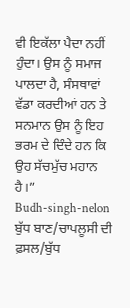ਵੀ ਇਕੱਲਾ ਪੈਦਾ ਨਹੀਂ ਹੁੰਦਾ। ਉਸ ਨੂੰ ਸਮਾਜ ਪਾਲਦਾ ਹੈ, ਸੰਸਥਾਵਾਂ ਵੱਡਾ ਕਰਦੀਆਂ ਹਨ ਤੇ ਸਨਮਾਨ ਉਸ ਨੂੰ ਇਹ ਭਰਮ ਦੇ ਦਿੰਦੇ ਹਨ ਕਿ ਉਹ ਸੱਚਮੁੱਚ ਮਹਾਨ ਹੈ।”
Budh-singh-nelon ਬੁੱਧ ਬਾਣ/ਚਾਪਲੂਸੀ ਦੀ ਫ਼ਸਲ/ਬੁੱਧ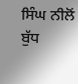ਸਿੰਘ ਨੀਲੋਂ
ਬੁੱਧ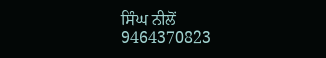ਸਿੰਘ ਨੀਲੋਂ
9464370823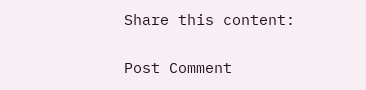Share this content:

Post Comment